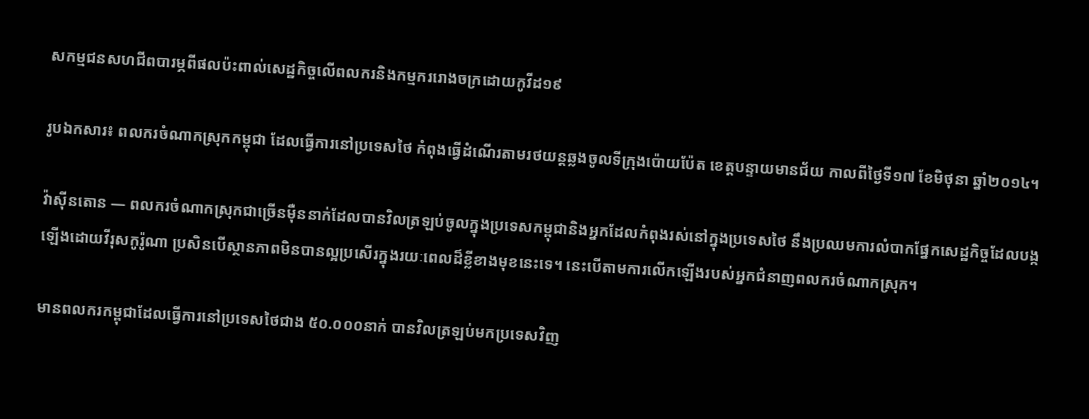សកម្មជនសហជីពបារម្ភពីផលប៉ះពាល់សេដ្ឋកិច្ចលើពលករនិងកម្មកររោងចក្រដោយកូវីដ១៩

រូបឯកសារ៖ ពលករចំណាកស្រុកកម្ពុជា ដែលធ្វើការនៅប្រទេសថៃ កំពុងធ្វើដំណើរតាមរថយន្តឆ្លងចូលទីក្រុងប៉ោយប៉ែត ខេត្តបន្ទាយមានជ័យ កាលពីថ្ងៃទី១៧ ខែមិថុនា ឆ្នាំ២០១៤។

វ៉ាស៊ីនតោន — ពលករចំណាកស្រុកជាច្រើនម៉ឺននាក់ដែលបានវិលត្រឡប់ចូលក្នុងប្រទេសកម្ពុជានិងអ្នកដែលកំពុងរស់នៅក្នុងប្រទេសថៃ នឹងប្រឈមការលំបាកផ្នែកសេដ្ឋកិច្ចដែលបង្កឡើងដោយវីរុសកូរ៉ូណា ប្រសិនបើស្ថានភាពមិនបានល្អប្រសើរក្នុងរយៈពេលដ៏ខ្លីខាងមុខនេះទេ។ នេះបើតាមការលើកឡើងរបស់អ្នកជំនាញពលករចំណាកស្រុក។

មានពលករកម្ពុជាដែលធ្វើការនៅប្រទេសថៃជាង ៥០.០០០នាក់ បានវិលត្រឡប់មកប្រទេសវិញ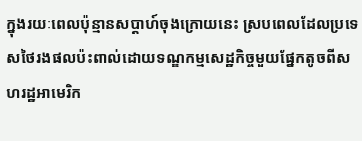ក្នុងរយៈពេលប៉ុន្មានសប្តាហ៍ចុងក្រោយនេះ ស្របពេលដែលប្រទេសថៃរងផលប៉ះពាល់ដោយទណ្ឌកម្មសេដ្ឋកិច្ចមួយផ្នែកតូចពីសហរដ្ឋអាមេរិក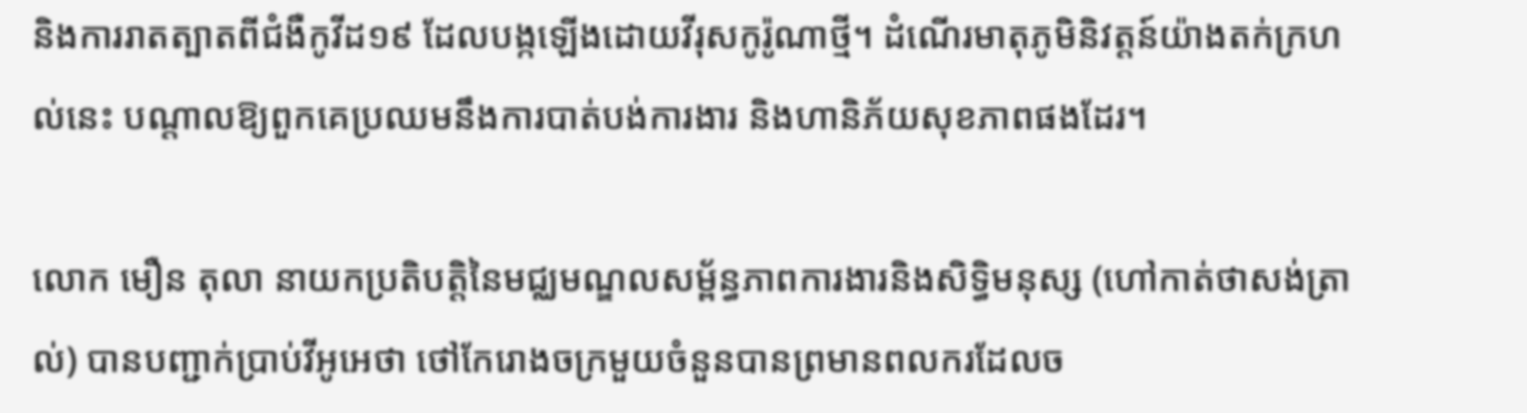និងការរាតត្បាតពីជំងឺកូវីដ១៩ ដែលបង្កឡើងដោយវីរុសកូរ៉ូណាថ្មី។ ដំណើរមាតុភូមិនិវត្តន៍យ៉ាងតក់ក្រហល់នេះ បណ្តាលឱ្យពួកគេប្រឈមនឹងការបាត់បង់ការងារ និងហានិភ័យសុខភាពផងដែរ។

លោក មឿន តុលា នាយកប្រតិបត្តិនៃមជ្ឈមណ្ឌលសម្ព័ន្ធភាពការងារនិងសិទ្ធិមនុស្ស (ហៅកាត់ថាសង់ត្រាល់) បានបញ្ជាក់ប្រាប់វីអូអេថា ថៅកែរោងចក្រមួយចំនួនបានព្រមានពលករដែលច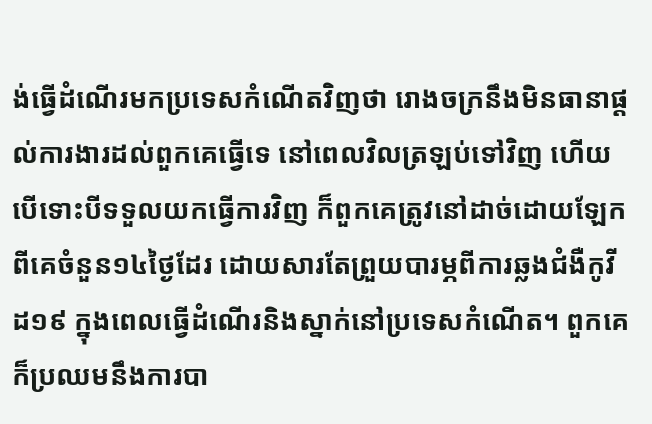ង់ធ្វើដំណើរមកប្រទេសកំណើតវិញថា រោងចក្រនឹងមិនធានាផ្តល់ការងារដល់ពួកគេធ្វើទេ នៅពេលវិលត្រឡប់ទៅវិញ ហើយបើទោះបីទទួលយកធ្វើការវិញ ក៏ពួកគេត្រូវនៅដាច់ដោយឡែកពីគេចំនួន១៤ថ្ងៃដែរ ដោយសារតែព្រួយបារម្ភពីការឆ្លងជំងឺកូវីដ១៩ ក្នុងពេលធ្វើដំណើរនិងស្នាក់នៅប្រទេសកំណើត។ ពួកគេក៏ប្រឈមនឹងការបា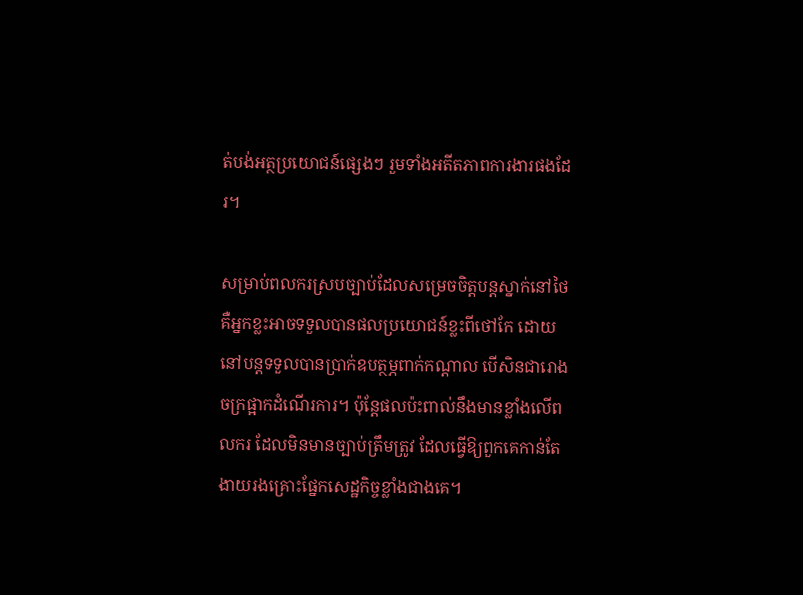ត់បង់អត្ថប្រយោជន៍ផ្សេងៗ រួមទាំងអតីតភាពការងារផងដែរ។

សម្រាប់ពលករស្របច្បាប់ដែលសម្រេចចិត្តបន្តស្នាក់នៅថៃ គឺអ្នកខ្លះអាចទទួលបានផលប្រយោជន៍ខ្លះពីថៅកែ ដោយនៅបន្តទទួលបានប្រាក់ឧបត្ថម្ភពាក់កណ្តាល បើសិនជារោងចក្រផ្អាកដំណើរការ។ ប៉ុន្តែផលប៉ះពាល់នឹងមានខ្លាំងលើពលករ ដែលមិនមានច្បាប់ត្រឹមត្រូវ ដែលធ្វើឱ្យពួកគេកាន់តែងាយរងគ្រោះផ្នែកសេដ្ឋកិច្ចខ្លាំងជាងគេ។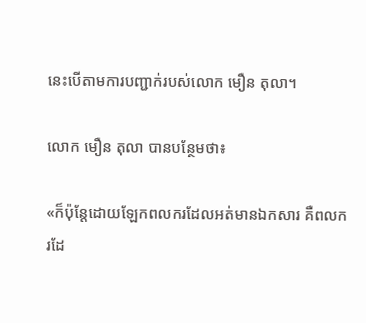នេះបើតាមការបញ្ជាក់របស់លោក មឿន តុលា។

លោក មឿន តុលា បានបន្ថែមថា៖

«ក៏ប៉ុន្តែដោយឡែកពលករដែលអត់មានឯកសារ គឺពលករដែ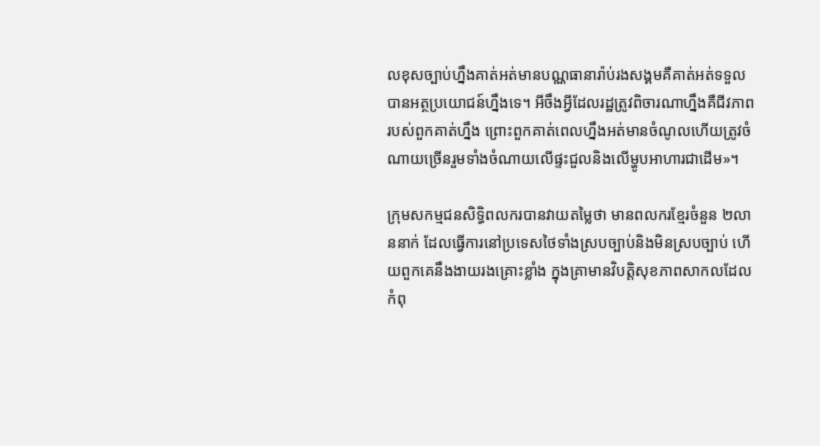លខុសច្បាប់ហ្នឹងគាត់អត់មានបណ្ណធានារ៉ាប់រងសង្គមគឺគាត់អត់ទទួលបានអត្ថប្រយោជន៍ហ្នឹងទេ។ អីចឹងអ្វីដែលរដ្ឋត្រូវពិចារណាហ្នឹងគឺជីវភាពរបស់ពួកគាត់ហ្នឹង ព្រោះពួកគាត់ពេលហ្នឹងអត់មានចំណូលហើយត្រូវចំណាយច្រើនរួមទាំងចំណាយលើផ្ទះជួលនិងលើម្ហូបអាហារជាដើម»។

ក្រុមសកម្មជនសិទ្ធិពលករបានវាយតម្លៃថា មានពលករខ្មែរចំនួន ២លាននាក់ ដែលធ្វើការនៅប្រទេសថៃទាំងស្របច្បាប់និងមិនស្របច្បាប់ ហើយពួកគេនឹងងាយរងគ្រោះខ្លាំង ក្នុងគ្រាមានវិបត្តិសុខភាពសាកលដែលកំពុ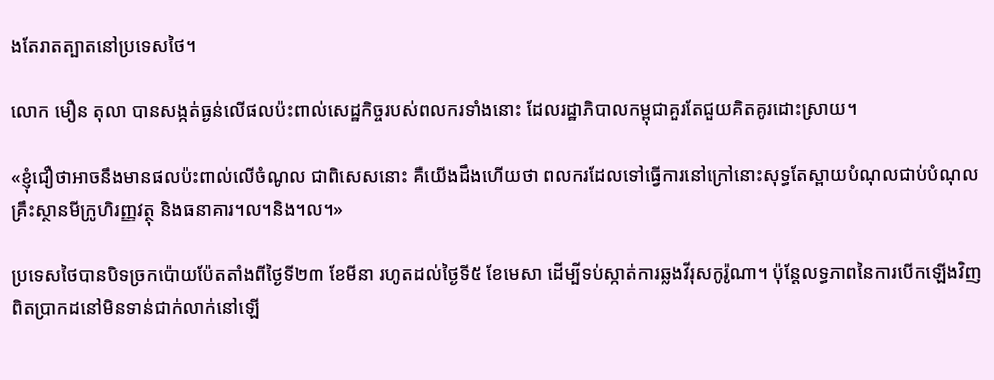ងតែរាតត្បាតនៅប្រទេសថៃ។

លោក មឿន តុលា បានសង្កត់ធ្ងន់លើផលប៉ះពាល់សេដ្ឋកិច្ចរបស់ពលករទាំងនោះ ដែលរដ្ឋាភិបាលកម្ពុជាគួរតែជួយគិតគូរដោះស្រាយ។

«ខ្ញុំជឿថាអាចនឹងមានផលប៉ះពាល់លើចំណូល ជាពិសេសនោះ គឺយើងដឹងហើយថា ពលករដែលទៅធ្វើការនៅក្រៅនោះសុទ្ធតែស្ពាយបំណុលជាប់បំណុលគ្រឹះស្ថានមីក្រូហិរញ្ញវត្ថុ និងធនាគារ។ល។និង។ល។»

ប្រទេសថៃបានបិទច្រកប៉ោយប៉ែតតាំងពីថ្ងៃទី២៣ ខែមីនា រហូតដល់ថ្ងៃទី៥ ខែមេសា ដើម្បីទប់ស្កាត់ការឆ្លងវីរុសកូរ៉ូណា។ ប៉ុន្តែលទ្ធភាពនៃការបើកឡើងវិញពិតប្រាកដនៅមិនទាន់ជាក់លាក់នៅឡើ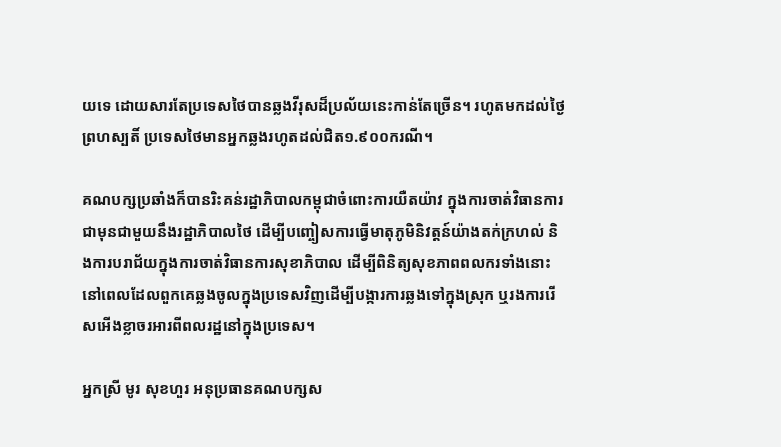យទេ ដោយសារតែប្រទេសថៃបានឆ្លងវីរុសដ៏ប្រល័យនេះកាន់តែច្រើន។ រហូតមកដល់ថ្ងៃព្រហស្បតិ៍ ប្រទេសថៃមានអ្នកឆ្លងរហូតដល់ជិត១.៩០០ករណី។

គណបក្សប្រឆាំងក៏បានរិះគន់រដ្ឋាភិបាលកម្ពុជាចំពោះការយឺតយ៉ាវ ក្នុងការចាត់វិធានការជាមុនជាមួយនឹងរដ្ឋាភិបាលថៃ ដើម្បីបញ្ចៀសការធ្វើមាតុភូមិនិវត្តន៍យ៉ាងតក់ក្រហល់ និងការបរាជ័យក្នុងការចាត់វិធានការសុខាភិបាល ដើម្បីពិនិត្យសុខភាពពលករទាំងនោះ នៅពេលដែលពួកគេឆ្លងចូលក្នុងប្រទេសវិញដើម្បីបង្ការការឆ្លងទៅក្នុងស្រុក ឬរងការរើសអើងខ្លាចរអារពីពលរដ្ឋនៅក្នុងប្រទេស។

អ្នកស្រី មូរ សុខហួរ អនុប្រធានគណបក្សស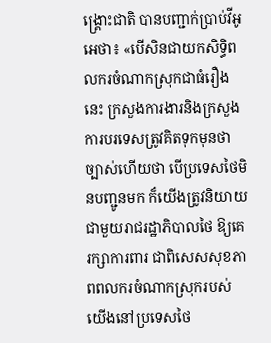ង្គ្រោះជាតិ បានបញ្ជាក់ប្រាប់វីអូអេថា៖ «បើសិនជាយកសិទ្ធិពលករចំណាកស្រុកជាធំរឿងនេះ ក្រសួងការងារនិងក្រសួងការបរទេសត្រូវគិតទុកមុនថា ច្បាស់ហើយថា បើប្រទេសថៃមិនបញ្ជូនមក ក៏យើងត្រូវនិយាយជាមួយរាជរដ្ឋាភិបាលថៃ ឱ្យគេរក្សាការពារ ជាពិសេសសុខភាពពលករចំណាកស្រុករបស់យើងនៅប្រទេសថៃ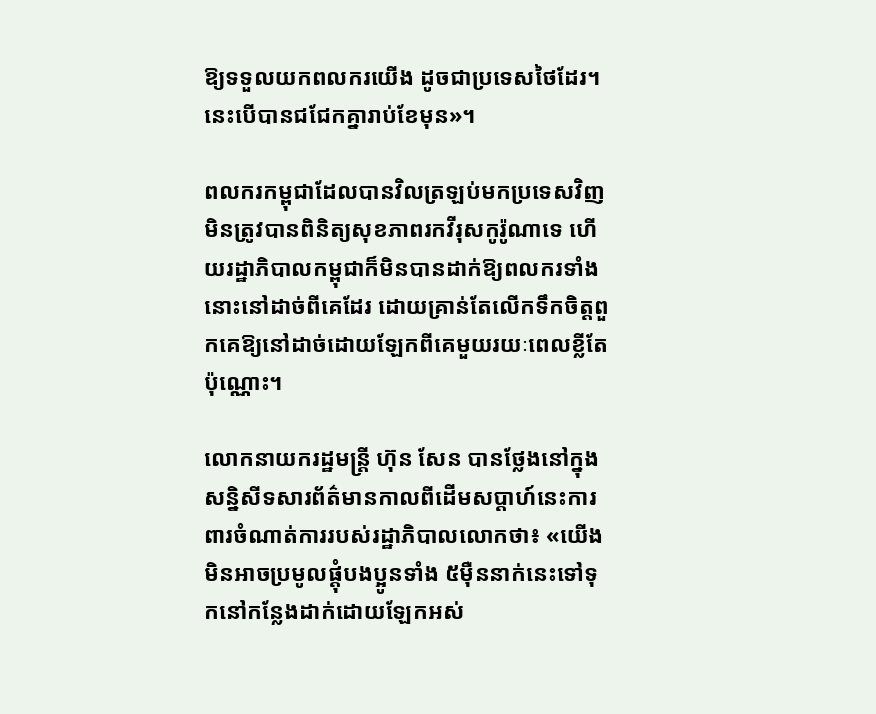ឱ្យទទួលយកពលករយើង ដូចជាប្រទេសថៃដែរ។ នេះបើបានជជែកគ្នារាប់ខែមុន»។

ពលករកម្ពុជាដែលបានវិលត្រឡប់មកប្រទេសវិញមិនត្រូវបានពិនិត្យសុខភាពរកវីរុសកូរ៉ូណាទេ ហើយរដ្ឋាភិបាលកម្ពុជាក៏មិនបានដាក់ឱ្យពលករទាំងនោះនៅដាច់ពីគេដែរ ដោយគ្រាន់តែលើកទឹកចិត្តពួកគេឱ្យនៅដាច់ដោយឡែកពីគេមួយរយៈពេលខ្លីតែប៉ុណ្ណោះ។

លោកនាយករដ្ឋមន្ត្រី ហ៊ុន សែន បានថ្លែងនៅក្នុងសន្និសីទសារព័ត៌មានកាលពីដើមសប្តាហ៍នេះការពារចំណាត់ការរបស់រដ្ឋាភិបាលលោកថា៖ «យើងមិនអាចប្រមូលផ្តុំបងប្អូនទាំង ៥ម៉ឺននាក់នេះទៅទុកនៅកន្លែងដាក់ដោយឡែកអស់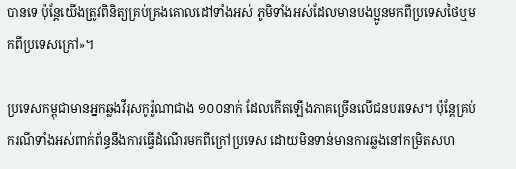បានទេ ប៉ុន្តែយើងត្រូវពិនិត្យគ្រប់គ្រងគោលដៅទាំងអស់ ភូមិទាំងអស់ដែលមានបងប្អូនមកពីប្រទេសថៃឬមកពីប្រទេសក្រៅ»។

ប្រទេសកម្ពុជាមានអ្នកឆ្លងវីរុសកូរ៉ូណាជាង ១០០នាក់ ដែលកើតឡើងភាគច្រើនលើជនបរទេស។ ប៉ុន្តែគ្រប់ករណីទាំងអស់ពាក់ព័ន្ធនឹងការធ្វើដំណើរមកពីក្រៅប្រទេស ដោយមិនទាន់មានការឆ្លងនៅកម្រិតសហ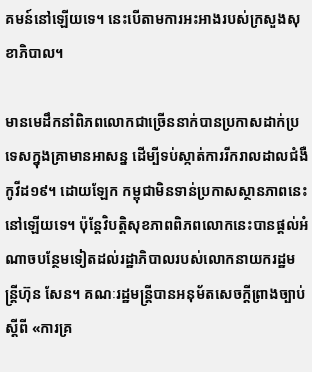គមន៍នៅឡើយទេ។ នេះបើតាមការអះអាងរបស់ក្រសួងសុខាភិបាល។

មានមេដឹកនាំពិភពលោកជាច្រើននាក់បានប្រកាសដាក់ប្រទេសក្នុងគ្រាមានអាសន្ន ដើម្បីទប់ស្កាត់ការរីករាលដាលជំងឺកូវីដ១៩។ ដោយឡែក កម្ពុជាមិនទាន់ប្រកាសស្ថានភាពនេះនៅឡើយទេ។ ប៉ុន្តែវិបត្តិសុខភាពពិភពលោកនេះបានផ្តល់អំណាចបន្ថែមទៀតដល់រដ្ឋាភិបាលរបស់លោកនាយករដ្ឋមន្ត្រីហ៊ុន សែន។ គណៈរដ្ឋមន្ត្រីបានអនុម័តសេចក្តីព្រាងច្បាប់ស្តីពី «ការគ្រ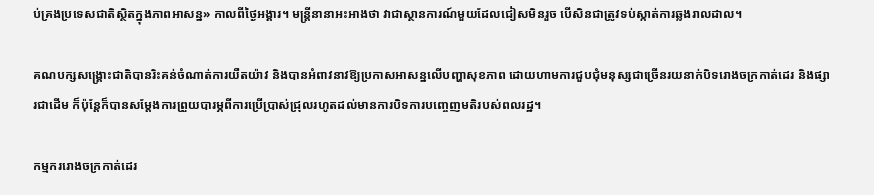ប់គ្រងប្រទេសជាតិស្ថិតក្នុងភាពអាសន្ន» កាលពីថ្ងៃអង្គារ។ មន្ត្រីនានាអះអាងថា វាជាស្ថានការណ៍មួយដែលជៀសមិនរួច បើសិនជាត្រូវទប់ស្កាត់ការឆ្លងរាលដាល។

គណបក្សសង្គ្រោះជាតិបានរិះគន់ចំណាត់ការយឺតយ៉ាវ និងបានអំពាវនាវឱ្យប្រកាសអាសន្នលើបញ្ហាសុខភាព ដោយហាមការជួបជុំមនុស្សជាច្រើនរយនាក់បិទរោងចក្រកាត់ដេរ និងផ្សារជាដើម ក៏ប៉ុន្តែក៏បានសម្តែងការព្រួយបារម្ភពីការប្រើប្រាស់ជ្រុលរហូតដល់មានការបិទការបញ្ចេញមតិរបស់ពលរដ្ឋ។

កម្មកររោងចក្រកាត់ដេរ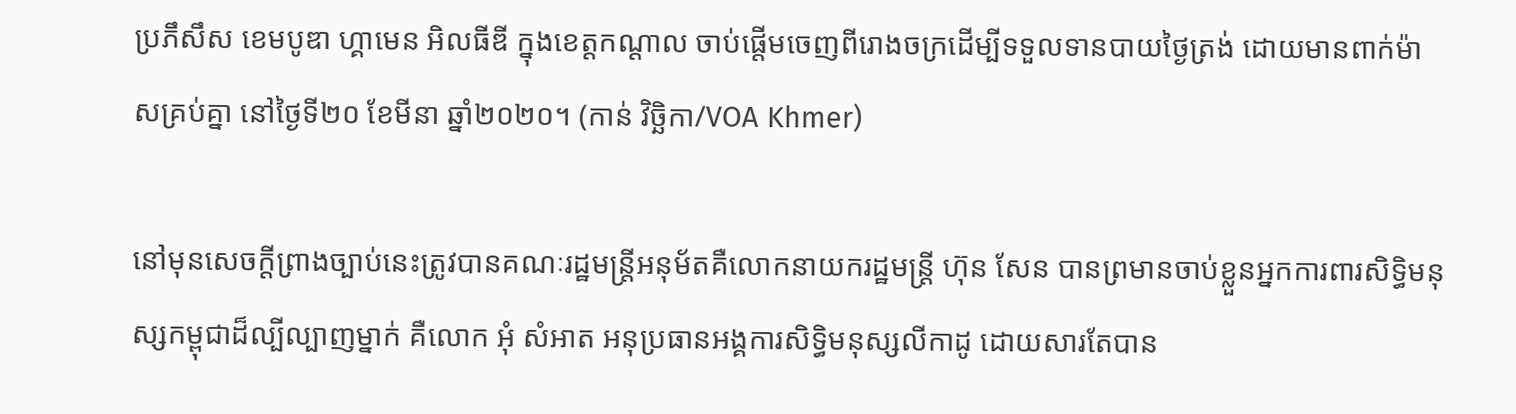ប្រភឹសឹស ខេមបូឌា ហ្គាមេន អិលធីឌី ក្នុងខេត្តកណ្តាល ចាប់ផ្តើមចេញពីរោងចក្រដើម្បីទទួលទានបាយថ្ងៃត្រង់ ដោយមានពាក់ម៉ាសគ្រប់គ្នា នៅថ្ងៃទី២០ ខែមីនា ឆ្នាំ២០២០។ (កាន់ វិច្ឆិកា/VOA Khmer)

នៅមុនសេចក្តីព្រាងច្បាប់នេះត្រូវបានគណៈរដ្ឋមន្ត្រីអនុម័តគឺលោកនាយករដ្ឋមន្ត្រី ហ៊ុន សែន បានព្រមានចាប់ខ្លួនអ្នកការពារសិទ្ធិមនុស្សកម្ពុជាដ៏ល្បីល្បាញម្នាក់ គឺលោក អុំ សំអាត អនុប្រធានអង្គការសិទ្ធិមនុស្សលីកាដូ ដោយសារតែបាន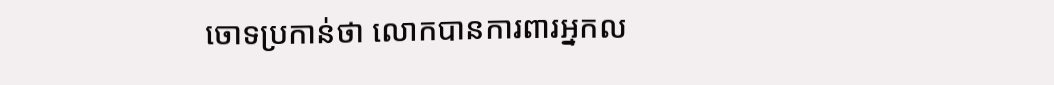ចោទប្រកាន់ថា លោកបានការពារអ្នកល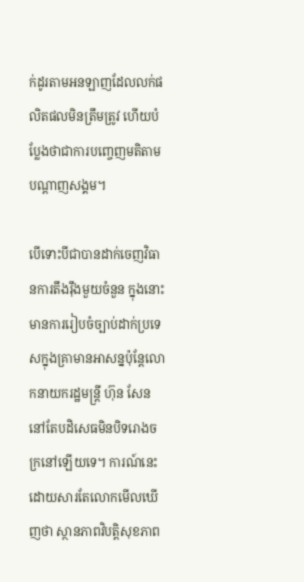ក់ដូរតាមអនឡាញដែលលក់ផលិតផលមិនត្រឹមត្រូវ ហើយបំប្លែងថាជាការបញ្ចេញមតិតាមបណ្តាញសង្គម។

បើទោះបីជាបានដាក់ចេញវិធានការតឹងរ៉ឹងមួយចំនួន ក្នុងនោះមានការរៀបចំច្បាប់ដាក់ប្រទេសក្នុងគ្រាមានអាសន្នប៉ុន្តែលោកនាយករដ្ឋមន្ត្រី ហ៊ុន សែន នៅតែបដិសេធមិនបិទរោងចក្រនៅឡើយទេ។ ការណ៍នេះដោយសារតែលោកមើលឃើញថា ស្ថានភាពវិបត្តិសុខភាព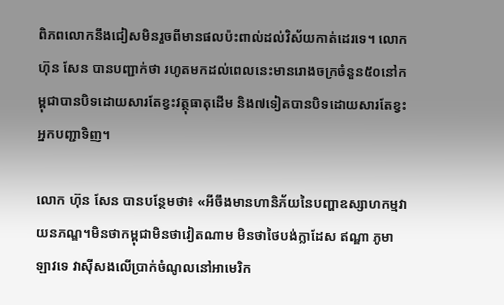ពិភពលោកនឹងជៀសមិនរួចពីមានផលប៉ះពាល់ដល់វិស័យកាត់ដេរទេ។ លោក ហ៊ុន សែន បានបញ្ជាក់ថា រហូតមកដល់ពេលនេះមានរោងចក្រចំនួន៥០នៅកម្ពុជាបានបិទដោយសារតែខ្វះវត្ថុធាតុដើម និង៧ទៀតបានបិទដោយសារតែខ្វះអ្នកបញ្ជាទិញ។

លោក ហ៊ុន សែន បានបន្ថែមថា៖ «អីចឹងមានហានិភ័យនៃបញ្ហាឧស្សាហកម្មវាយនភណ្ឌ។មិនថាកម្ពុជាមិនថាវៀតណាម មិនថាថៃបង់ក្លាដែស ឥណ្ឌា ភូមា ឡាវទេ វាស៊ីសងលើប្រាក់ចំណូលនៅអាមេរិក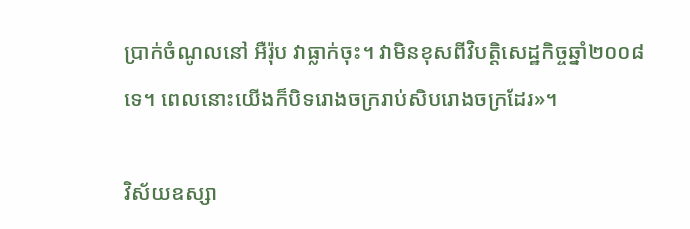ប្រាក់ចំណូលនៅ អឺរ៉ុប វាធ្លាក់ចុះ។ វាមិនខុសពីវិបត្តិសេដ្ឋកិច្ចឆ្នាំ២០០៨ទេ។ ពេលនោះយើងក៏បិទរោងចក្ររាប់សិបរោងចក្រដែរ»។

វិស័យឧស្សា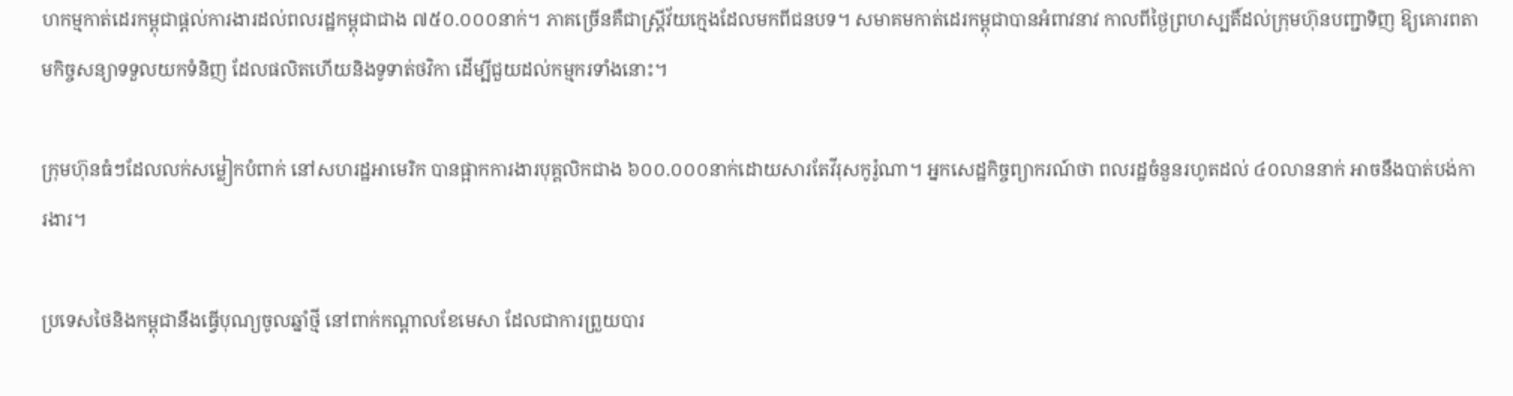ហកម្មកាត់ដេរកម្ពុជាផ្តល់ការងារដល់ពលរដ្ឋកម្ពុជាជាង ៧៥០.០០០នាក់។ ភាគច្រើនគឺជាស្ត្រីវ័យក្មេងដែលមកពីជនបទ។ សមាគមកាត់ដេរកម្ពុជាបានអំពាវនាវ កាលពីថ្ងៃព្រហស្បតិ៍ដល់ក្រុមហ៊ុនបញ្ជាទិញ ឱ្យគោរពតាមកិច្ចសន្យាទទួលយកទំនិញ ដែលផលិតហើយនិងទូទាត់ថវិកា ដើម្បីជួយដល់កម្មករទាំងនោះ។

ក្រុមហ៊ុនធំៗដែលលក់សម្លៀកបំពាក់ នៅសហរដ្ឋអាមេរិក បានផ្អាកការងារបុគ្គលិកជាង ៦០០.០០០នាក់ដោយសារតែវីរុសកូរ៉ូណា។ អ្នកសេដ្ឋកិច្ចព្យាករណ៍ថា ពលរដ្ឋចំនួនរហូតដល់ ៤០លាននាក់ អាចនឹងបាត់បង់ការងារ។

ប្រទេសថៃនិងកម្ពុជានឹងធ្វើបុណ្យចូលឆ្នាំថ្មី នៅពាក់កណ្តាលខែមេសា ដែលជាការព្រួយបារ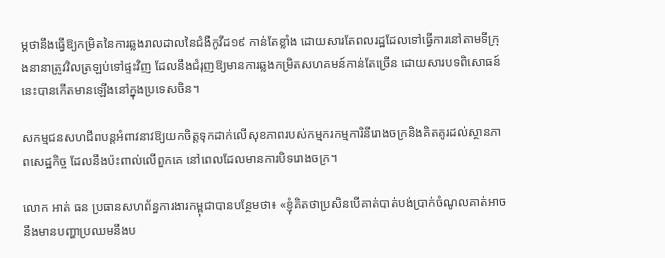ម្ភថានឹងធ្វើឱ្យកម្រិតនៃការឆ្លងរាលដាលនៃជំងឺកូវីដ១៩ កាន់តែខ្លាំង ដោយសារតែពលរដ្ឋដែលទៅធ្វើការនៅតាមទីក្រុងនានាត្រូវវិលត្រឡប់ទៅផ្ទះវិញ ដែលនឹងជំរុញឱ្យមានការឆ្លងកម្រិតសហគមន៍កាន់តែច្រើន ដោយសារបទពិសោធន៍នេះបានកើតមានឡើងនៅក្នុងប្រទេសចិន។

សកម្មជនសហជីពបន្តអំពាវនាវឱ្យយកចិត្តទុកដាក់លើសុខភាពរបស់កម្មករកម្មការិនីរោងចក្រនិងគិតគូរដល់ស្ថានភាពសេដ្ឋកិច្ច ដែលនឹងប៉ះពាល់លើពួកគេ នៅពេលដែលមានការបិទរោងចក្រ។

លោក អាត់ ធន ប្រធានសហព័ន្ធការងារកម្ពុជាបានបន្ថែមថា៖ «ខ្ញុំគិតថាប្រសិនបើគាត់បាត់បង់ប្រាក់ចំណូលគាត់អាចនឹងមានបញ្ហាប្រឈមនឹងប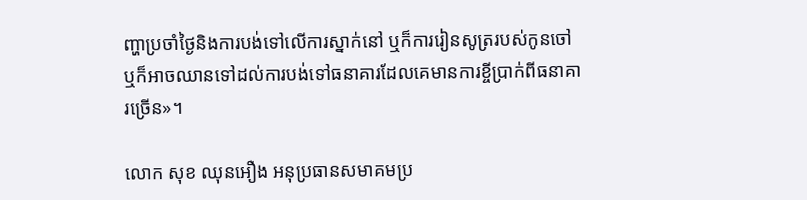ញ្ហាប្រចាំថ្ងៃនិងការបង់ទៅលើការស្នាក់នៅ ឬក៏ការរៀនសូត្ររបស់កូនចៅឬក៏អាចឈានទៅដល់ការបង់ទៅធនាគារដែលគេមានការខ្ចីប្រាក់ពីធនាគារច្រើន»។

លោក សុខ ឈុនអឿង អនុប្រធានសមាគមប្រ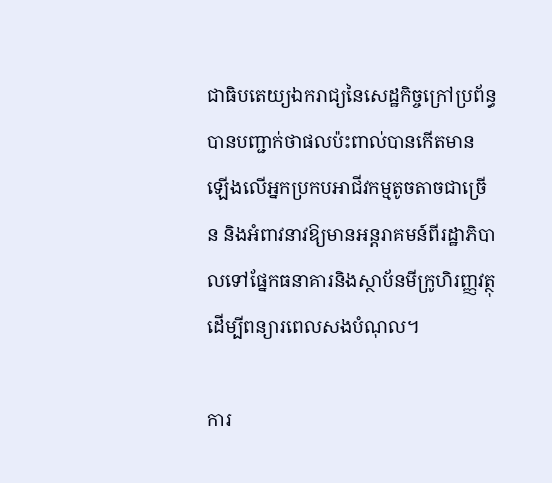ជាធិបតេយ្យឯករាជ្យនៃសេដ្ឋកិច្ចក្រៅប្រព័ន្ធ បានបញ្ជាក់ថាផលប៉ះពាល់បានកើតមានឡើងលើអ្នកប្រកបអាជីវកម្មតូចតាចជាច្រើន និងអំពាវនាវឱ្យមានអន្តរាគមន៍ពីរដ្ឋាភិបាលទៅផ្នែកធនាគារនិងស្ថាប័នមីក្រូហិរញ្ញវត្ថុ ដើម្បីពន្យារពេលសងបំណុល។

ការ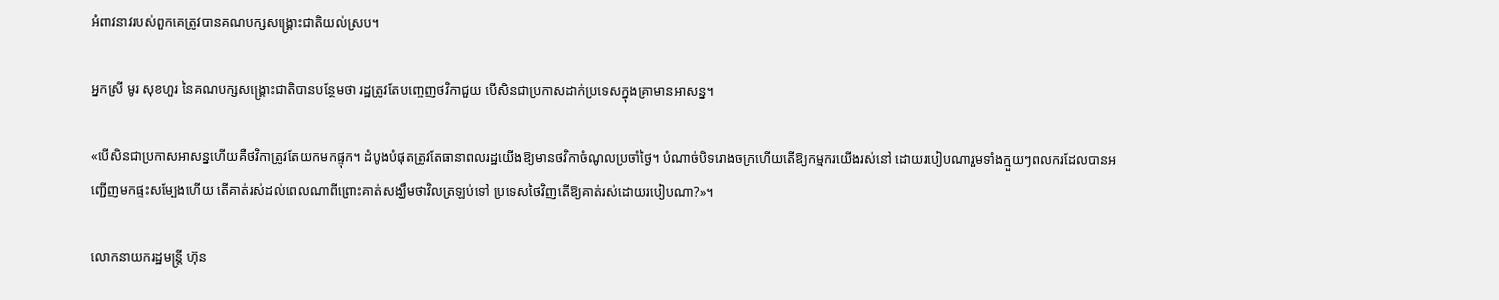អំពាវនាវរបស់ពួកគេត្រូវបានគណបក្សសង្គ្រោះជាតិយល់ស្រប។

អ្នកស្រី មូរ សុខហួរ នៃគណបក្សសង្គ្រោះជាតិបានបន្ថែមថា រដ្ឋត្រូវតែបញ្ចេញថវិកាជួយ បើសិនជាប្រកាសដាក់ប្រទេសក្នុងគ្រាមានអាសន្ន។

«បើសិនជាប្រកាសអាសន្នហើយគឺថវិកាត្រូវតែយកមកផ្ទុក។ ដំបូងបំផុតត្រូវតែធានាពលរដ្ឋយើងឱ្យមានថវិកាចំណូលប្រចាំថ្ងៃ។ បំណាច់បិទរោងចក្រហើយតើឱ្យកម្មករយើងរស់នៅ ដោយរបៀបណារួមទាំងក្មួយៗពលករដែលបានអញ្ជើញមកផ្ទះសម្បែងហើយ តើគាត់រស់ដល់ពេលណាពីព្រោះគាត់សង្ឃឹមថាវិលត្រឡប់ទៅ ប្រទេសថៃវិញតើឱ្យគាត់រស់ដោយរបៀបណា?»។

លោកនាយករដ្ឋមន្ត្រី ហ៊ុន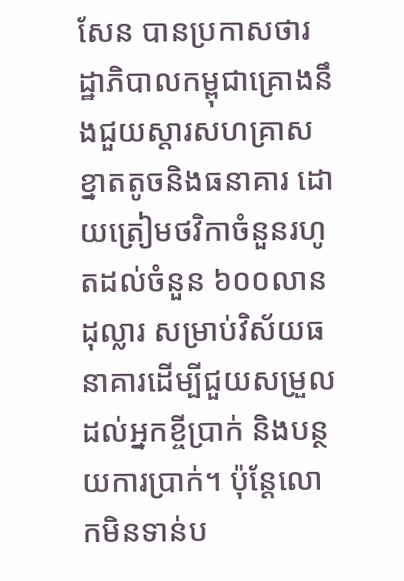សែន បានប្រកាសថារដ្ឋាភិបាលកម្ពុជាគ្រោងនឹងជួយស្តារសហគ្រាសខ្នាតតូចនិងធនាគារ ដោយត្រៀមថវិកាចំនួនរហូតដល់ចំនួន ៦០០លានដុល្លារ សម្រាប់វិស័យធនាគារដើម្បីជួយសម្រួលដល់អ្នកខ្ចីប្រាក់ និងបន្ថយការប្រាក់។ ប៉ុន្តែលោកមិនទាន់ប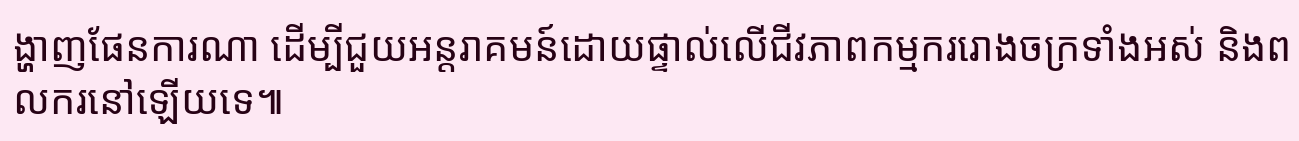ង្ហាញផែនការណា ដើម្បីជួយអន្តរាគមន៍ដោយផ្ទាល់លើជីវភាពកម្មកររោងចក្រទាំងអស់ និងពលករនៅឡើយទេ៕